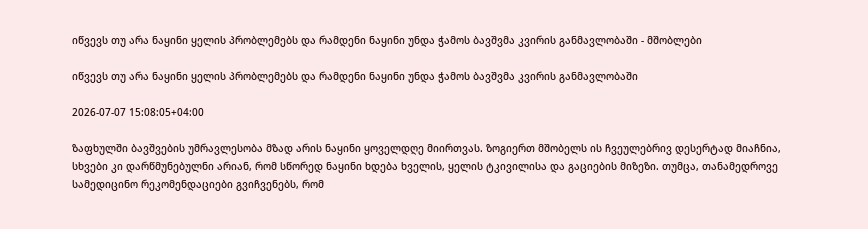იწვევს თუ არა ნაყინი ყელის პრობლემებს და რამდენი ნაყინი უნდა ჭამოს ბავშვმა კვირის განმავლობაში - მშობლები

იწვევს თუ არა ნაყინი ყელის პრობლემებს და რამდენი ნაყინი უნდა ჭამოს ბავშვმა კვირის განმავლობაში

2026-07-07 15:08:05+04:00

ზაფხულში ბავშვების უმრავლესობა მზად არის ნაყინი ყოველდღე მიირთვას. ზოგიერთ მშობელს ის ჩვეულებრივ დესერტად მიაჩნია, სხვები კი დარწმუნებულნი არიან, რომ სწორედ ნაყინი ხდება ხველის, ყელის ტკივილისა და გაციების მიზეზი. თუმცა, თანამედროვე სამედიცინო რეკომენდაციები გვიჩვენებს, რომ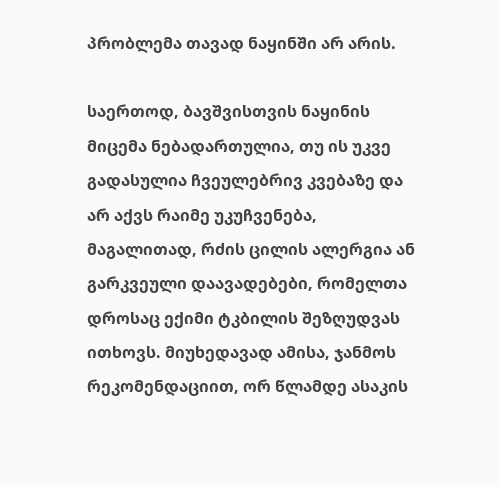პრობლემა თავად ნაყინში არ არის.

საერთოდ, ბავშვისთვის ნაყინის მიცემა ნებადართულია, თუ ის უკვე გადასულია ჩვეულებრივ კვებაზე და არ აქვს რაიმე უკუჩვენება, მაგალითად, რძის ცილის ალერგია ან გარკვეული დაავადებები, რომელთა დროსაც ექიმი ტკბილის შეზღუდვას ითხოვს. მიუხედავად ამისა, ჯანმოს რეკომენდაციით, ორ წლამდე ასაკის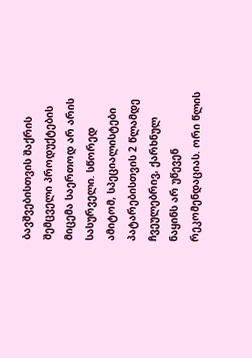ბავშვებისთვის შაქრის შემცველი პროდუქტების მიცემა საერთოდ არ არის სასურველი. სწორედ ამიტომ, სპეციალისტები პატარებისთვის 2 წლამდე ჩვეულებრივ, ქარხნულ ნაყინს არ უწევენ რეკომენდაციას. ორი წლის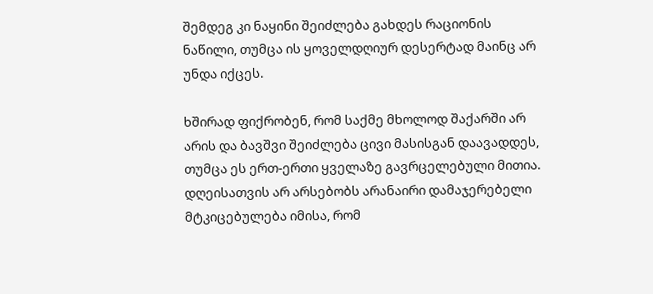შემდეგ კი ნაყინი შეიძლება გახდეს რაციონის ნაწილი, თუმცა ის ყოველდღიურ დესერტად მაინც არ უნდა იქცეს.

ხშირად ფიქრობენ, რომ საქმე მხოლოდ შაქარში არ არის და ბავშვი შეიძლება ცივი მასისგან დაავადდეს, თუმცა ეს ერთ-ერთი ყველაზე გავრცელებული მითია. დღეისათვის არ არსებობს არანაირი დამაჯერებელი მტკიცებულება იმისა, რომ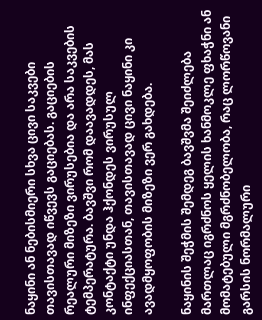ნაყინი ან ნებისმიერი სხვა ცივი საკვები თავისთავად იწვევს გაციებას. გაციების რეალური მიზეზი ვირუსებია და არა საკვების ტემპერატურა. ბავშვი რომ დაავადდეს, მას კონტაქტი უნდა ჰქონდეს ვირუსულ ინფექციასთან, თავისთავად ცივი ნაყინი კი ავადმყოფობის მიზეზი ვერ გახდება.

ნაყინის შეჭმის შემდეგ ბავშვმა შეიძლება მართლაც იგრძნოს ყელის ხანმოკლე ფხაჭნი ან მომატებული მგრძნობელობა, რაც ლორწოვანი გარსის ნორმალური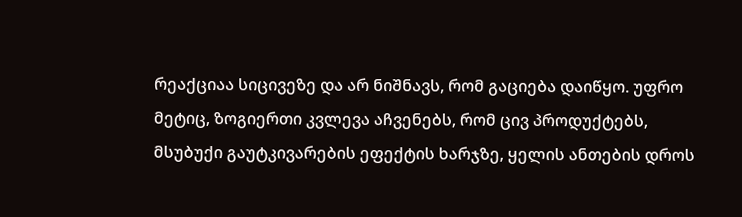რეაქციაა სიცივეზე და არ ნიშნავს, რომ გაციება დაიწყო. უფრო მეტიც, ზოგიერთი კვლევა აჩვენებს, რომ ცივ პროდუქტებს, მსუბუქი გაუტკივარების ეფექტის ხარჯზე, ყელის ანთების დროს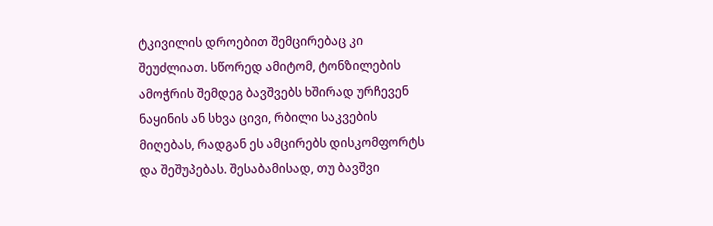ტკივილის დროებით შემცირებაც კი შეუძლიათ. სწორედ ამიტომ, ტონზილების ამოჭრის შემდეგ ბავშვებს ხშირად ურჩევენ ნაყინის ან სხვა ცივი, რბილი საკვების მიღებას, რადგან ეს ამცირებს დისკომფორტს და შეშუპებას. შესაბამისად, თუ ბავშვი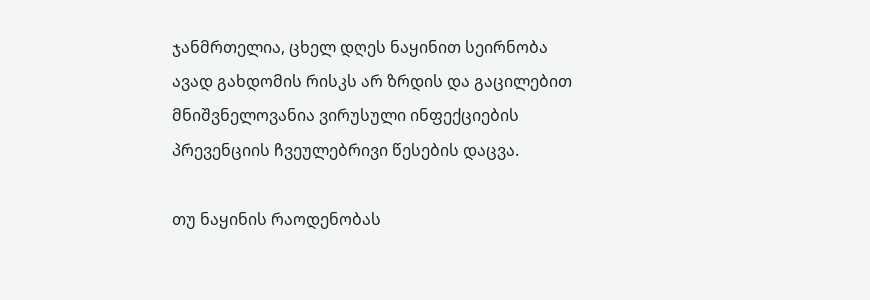ჯანმრთელია, ცხელ დღეს ნაყინით სეირნობა ავად გახდომის რისკს არ ზრდის და გაცილებით მნიშვნელოვანია ვირუსული ინფექციების პრევენციის ჩვეულებრივი წესების დაცვა.

თუ ნაყინის რაოდენობას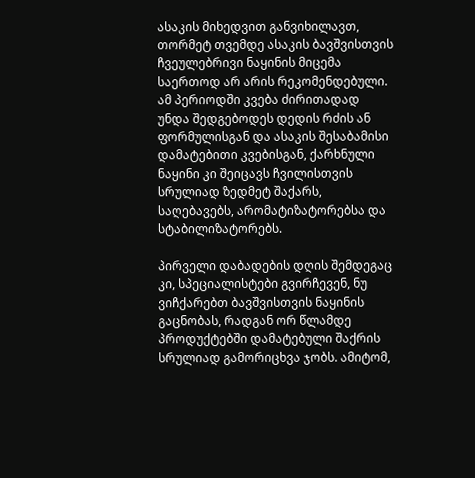ასაკის მიხედვით განვიხილავთ, თორმეტ თვემდე ასაკის ბავშვისთვის ჩვეულებრივი ნაყინის მიცემა საერთოდ არ არის რეკომენდებული. ამ პერიოდში კვება ძირითადად უნდა შედგებოდეს დედის რძის ან ფორმულისგან და ასაკის შესაბამისი დამატებითი კვებისგან, ქარხნული ნაყინი კი შეიცავს ჩვილისთვის სრულიად ზედმეტ შაქარს, საღებავებს, არომატიზატორებსა და სტაბილიზატორებს.

პირველი დაბადების დღის შემდეგაც კი, სპეციალისტები გვირჩევენ, ნუ ვიჩქარებთ ბავშვისთვის ნაყინის გაცნობას, რადგან ორ წლამდე პროდუქტებში დამატებული შაქრის სრულიად გამორიცხვა ჯობს. ამიტომ,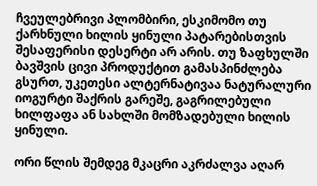ჩვეულებრივი პლომბირი, ესკიმომო თუ ქარხნული ხილის ყინული პატარებისთვის შესაფერისი დესერტი არ არის. თუ ზაფხულში ბავშვის ცივი პროდუქტით გამასპინძლება გსურთ, უკეთესი ალტერნატივაა ნატურალური იოგურტი შაქრის გარეშე, გაგრილებული ხილფაფა ან სახლში მომზადებული ხილის ყინული.

ორი წლის შემდეგ მკაცრი აკრძალვა აღარ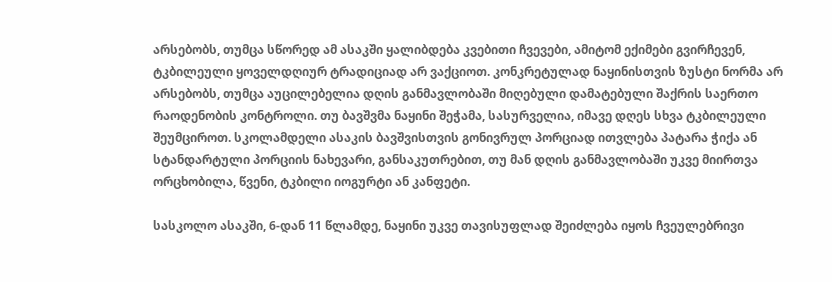არსებობს, თუმცა სწორედ ამ ასაკში ყალიბდება კვებითი ჩვევები, ამიტომ ექიმები გვირჩევენ, ტკბილეული ყოველდღიურ ტრადიციად არ ვაქციოთ. კონკრეტულად ნაყინისთვის ზუსტი ნორმა არ არსებობს, თუმცა აუცილებელია დღის განმავლობაში მიღებული დამატებული შაქრის საერთო რაოდენობის კონტროლი. თუ ბავშვმა ნაყინი შეჭამა, სასურველია, იმავე დღეს სხვა ტკბილეული შეუმციროთ. სკოლამდელი ასაკის ბავშვისთვის გონივრულ პორციად ითვლება პატარა ჭიქა ან სტანდარტული პორციის ნახევარი, განსაკუთრებით, თუ მან დღის განმავლობაში უკვე მიირთვა ორცხობილა, წვენი, ტკბილი იოგურტი ან კანფეტი.

სასკოლო ასაკში, 6-დან 11 წლამდე, ნაყინი უკვე თავისუფლად შეიძლება იყოს ჩვეულებრივი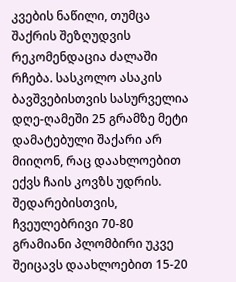კვების ნაწილი, თუმცა შაქრის შეზღუდვის რეკომენდაცია ძალაში რჩება. სასკოლო ასაკის ბავშვებისთვის სასურველია დღე-ღამეში 25 გრამზე მეტი დამატებული შაქარი არ მიიღონ, რაც დაახლოებით ექვს ჩაის კოვზს უდრის. შედარებისთვის, ჩვეულებრივი 70-80 გრამიანი პლომბირი უკვე შეიცავს დაახლოებით 15-20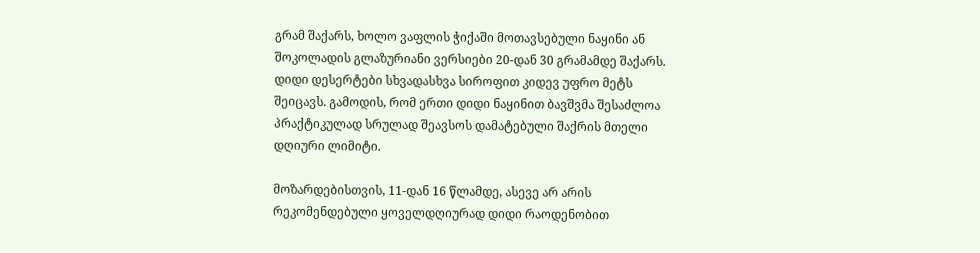გრამ შაქარს, ხოლო ვაფლის ჭიქაში მოთავსებული ნაყინი ან შოკოლადის გლაზურიანი ვერსიები 20-დან 30 გრამამდე შაქარს. დიდი დესერტები სხვადასხვა სიროფით კიდევ უფრო მეტს შეიცავს. გამოდის, რომ ერთი დიდი ნაყინით ბავშვმა შესაძლოა პრაქტიკულად სრულად შეავსოს დამატებული შაქრის მთელი დღიური ლიმიტი.

მოზარდებისთვის, 11-დან 16 წლამდე, ასევე არ არის რეკომენდებული ყოველდღიურად დიდი რაოდენობით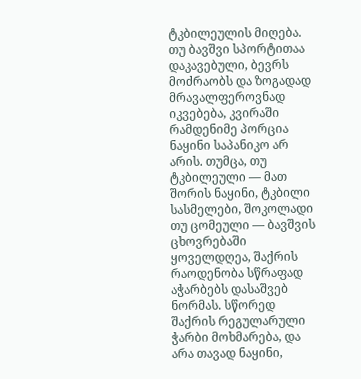ტკბილეულის მიღება. თუ ბავშვი სპორტითაა დაკავებული, ბევრს მოძრაობს და ზოგადად მრავალფეროვნად იკვებება, კვირაში რამდენიმე პორცია ნაყინი საპანიკო არ არის. თუმცა, თუ ტკბილეული — მათ შორის ნაყინი, ტკბილი სასმელები, შოკოლადი თუ ცომეული — ბავშვის ცხოვრებაში ყოველდღეა, შაქრის რაოდენობა სწრაფად აჭარბებს დასაშვებ ნორმას. სწორედ შაქრის რეგულარული ჭარბი მოხმარება, და არა თავად ნაყინი,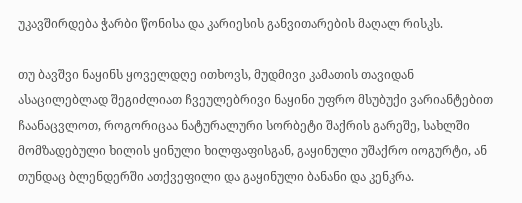უკავშირდება ჭარბი წონისა და კარიესის განვითარების მაღალ რისკს.

თუ ბავშვი ნაყინს ყოველდღე ითხოვს, მუდმივი კამათის თავიდან ასაცილებლად შეგიძლიათ ჩვეულებრივი ნაყინი უფრო მსუბუქი ვარიანტებით ჩაანაცვლოთ, როგორიცაა ნატურალური სორბეტი შაქრის გარეშე, სახლში მომზადებული ხილის ყინული ხილფაფისგან, გაყინული უშაქრო იოგურტი, ან თუნდაც ბლენდერში ათქვეფილი და გაყინული ბანანი და კენკრა.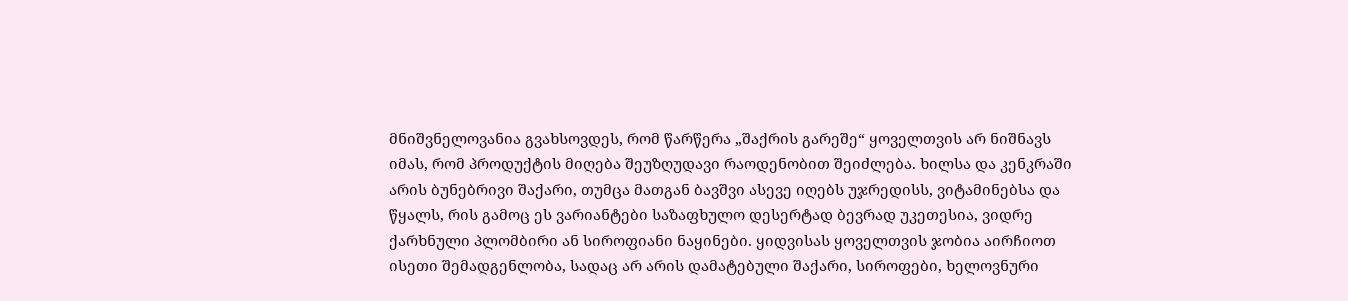მნიშვნელოვანია გვახსოვდეს, რომ წარწერა „შაქრის გარეშე“ ყოველთვის არ ნიშნავს იმას, რომ პროდუქტის მიღება შეუზღუდავი რაოდენობით შეიძლება. ხილსა და კენკრაში არის ბუნებრივი შაქარი, თუმცა მათგან ბავშვი ასევე იღებს უჯრედისს, ვიტამინებსა და წყალს, რის გამოც ეს ვარიანტები საზაფხულო დესერტად ბევრად უკეთესია, ვიდრე ქარხნული პლომბირი ან სიროფიანი ნაყინები. ყიდვისას ყოველთვის ჯობია აირჩიოთ ისეთი შემადგენლობა, სადაც არ არის დამატებული შაქარი, სიროფები, ხელოვნური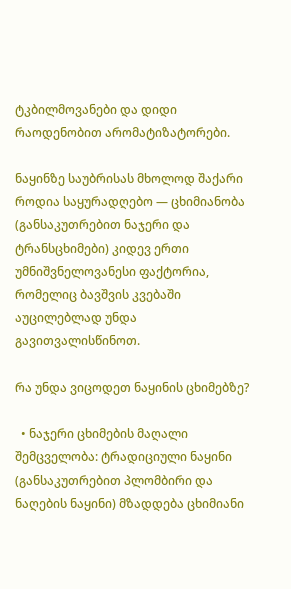ტკბილმოვანები და დიდი რაოდენობით არომატიზატორები.

ნაყინზე საუბრისას მხოლოდ შაქარი როდია საყურადღებო — ცხიმიანობა (განსაკუთრებით ნაჯერი და ტრანსცხიმები) კიდევ ერთი უმნიშვნელოვანესი ფაქტორია, რომელიც ბავშვის კვებაში აუცილებლად უნდა გავითვალისწინოთ.

რა უნდა ვიცოდეთ ნაყინის ცხიმებზე?

  • ნაჯერი ცხიმების მაღალი შემცველობა: ტრადიციული ნაყინი (განსაკუთრებით პლომბირი და ნაღების ნაყინი) მზადდება ცხიმიანი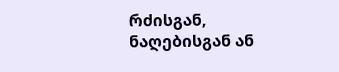რძისგან, ნაღებისგან ან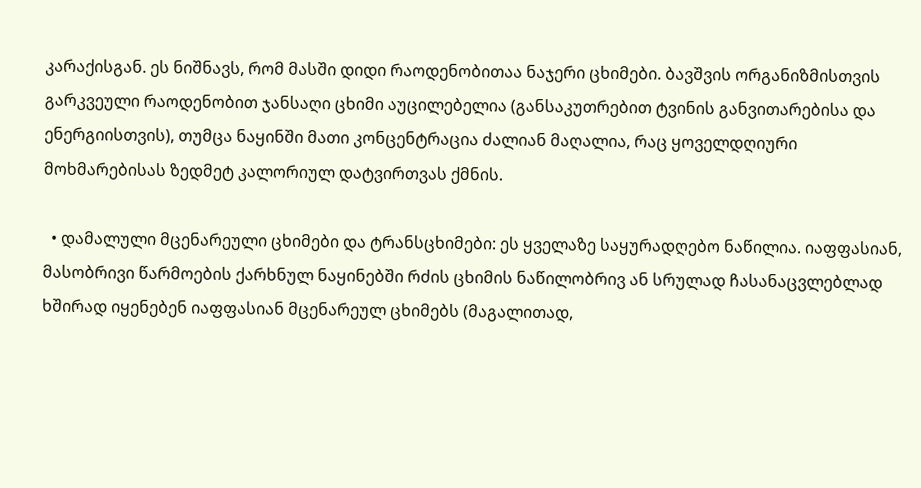კარაქისგან. ეს ნიშნავს, რომ მასში დიდი რაოდენობითაა ნაჯერი ცხიმები. ბავშვის ორგანიზმისთვის გარკვეული რაოდენობით ჯანსაღი ცხიმი აუცილებელია (განსაკუთრებით ტვინის განვითარებისა და ენერგიისთვის), თუმცა ნაყინში მათი კონცენტრაცია ძალიან მაღალია, რაც ყოველდღიური მოხმარებისას ზედმეტ კალორიულ დატვირთვას ქმნის.

  • დამალული მცენარეული ცხიმები და ტრანსცხიმები: ეს ყველაზე საყურადღებო ნაწილია. იაფფასიან, მასობრივი წარმოების ქარხნულ ნაყინებში რძის ცხიმის ნაწილობრივ ან სრულად ჩასანაცვლებლად ხშირად იყენებენ იაფფასიან მცენარეულ ცხიმებს (მაგალითად,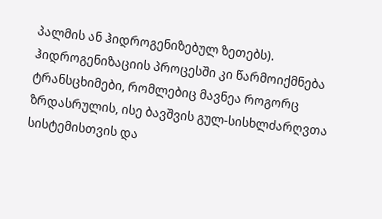პალმის ან ჰიდროგენიზებულ ზეთებს). ჰიდროგენიზაციის პროცესში კი წარმოიქმნება ტრანსცხიმები, რომლებიც მავნეა როგორც ზრდასრულის, ისე ბავშვის გულ-სისხლძარღვთა სისტემისთვის და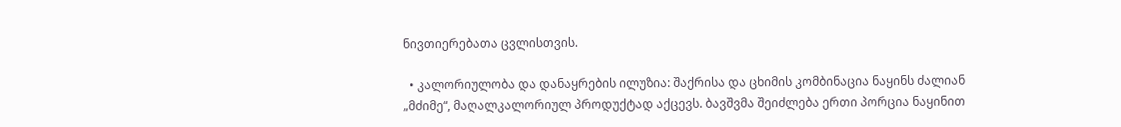ნივთიერებათა ცვლისთვის.

  • კალორიულობა და დანაყრების ილუზია: შაქრისა და ცხიმის კომბინაცია ნაყინს ძალიან „მძიმე“, მაღალკალორიულ პროდუქტად აქცევს. ბავშვმა შეიძლება ერთი პორცია ნაყინით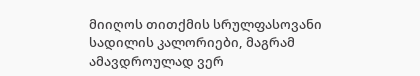მიიღოს თითქმის სრულფასოვანი სადილის კალორიები, მაგრამ ამავდროულად ვერ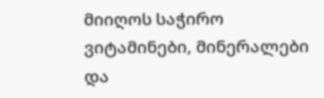მიიღოს საჭირო ვიტამინები, მინერალები და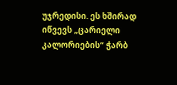უჯრედისი. ეს ხშირად იწვევს „ცარიელი კალორიების“ ჭარბ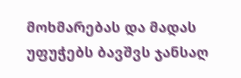მოხმარებას და მადას უფუჭებს ბავშვს ჯანსაღ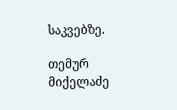საკვებზე.

თემურ მიქელაძე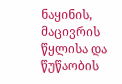ნაყინის, მაცივრის წყლისა და წუწაობის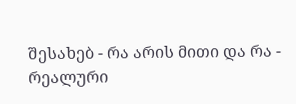შესახებ - რა არის მითი და რა - რეალური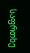საფრთხე